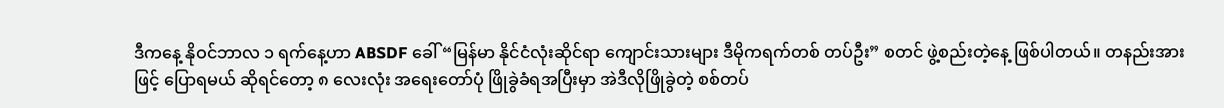ဒီကနေ့ နိုဝင်ဘာလ ၁ ရက်နေ့ဟာ ABSDF ခေါ် “မြန်မာ နိုင်ငံလုံးဆိုင်ရာ ကျောင်းသားများ ဒီမိုကရက်တစ် တပ်ဦး” စတင် ဖွဲ့စည်းတဲ့နေ့ ဖြစ်ပါတယ်။ တနည်းအားဖြင့် ပြောရမယ် ဆိုရင်တော့ ၈ လေးလုံး အရေးတော်ပုံ ဖြိုခွဲခံရအပြီးမှာ အဲဒီလိုဖြိုခွဲတဲ့ စစ်တပ်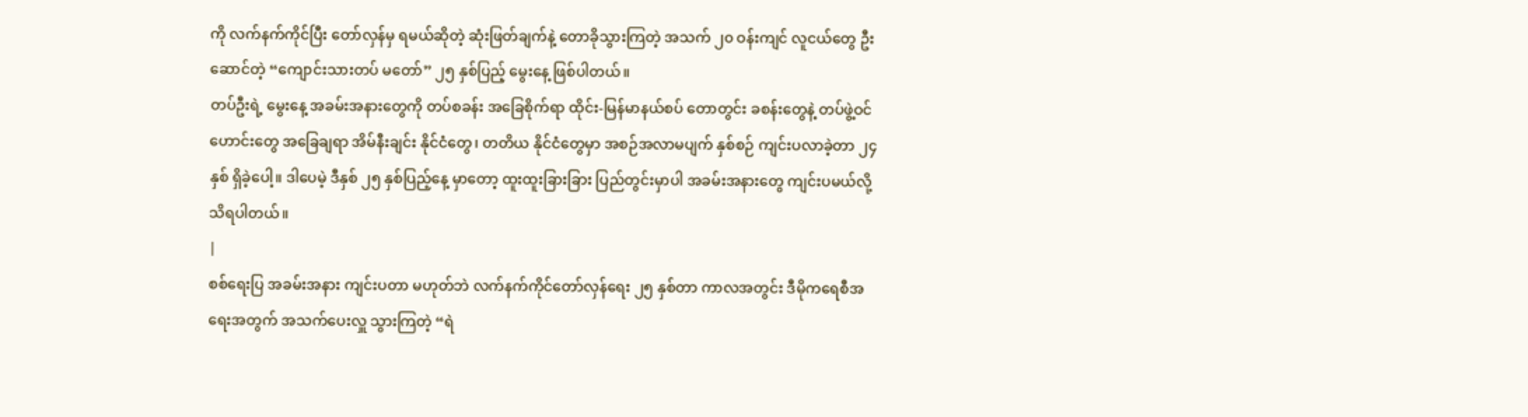ကို လက်နက်ကိုင်ပြီး တော်လှန်မှ ရမယ်ဆိုတဲ့ ဆုံးဖြတ်ချက်နဲ့ တောခိုသွားကြတဲ့ အသက် ၂၀ ဝန်းကျင် လူငယ်တွေ ဦးဆောင်တဲ့ “ကျောင်းသားတပ် မတော်” ၂၅ နှစ်ပြည့် မွေးနေ့ ဖြစ်ပါတယ်။
တပ်ဦးရဲ့ မွေးနေ့ အခမ်းအနားတွေကို တပ်စခန်း အခြေစိုက်ရာ ထိုင်း-မြန်မာနယ်စပ် တောတွင်း ခစန်းတွေနဲ့ တပ်ဖွဲ့ဝင်ဟောင်းတွေ အခြေချရာ အိမ်နီးချင်း နိုင်ငံတွေ၊ တတိယ နိုင်ငံတွေမှာ အစဉ်အလာမပျက် နှစ်စဉ် ကျင်းပလာခဲ့တာ ၂၄ နှစ် ရှိခဲ့ပေါ့။ ဒါပေမဲ့ ဒီနှစ် ၂၅ နှစ်ပြည့်နေ့ မှာတော့ ထူးထူးခြားခြား ပြည်တွင်းမှာပါ အခမ်းအနားတွေ ကျင်းပမယ်လို့ သိရပါတယ်။
|
စစ်ရေးပြ အခမ်းအနား ကျင်းပတာ မဟုတ်ဘဲ လက်နက်ကိုင်တော်လှန်ရေး ၂၅ နှစ်တာ ကာလအတွင်း ဒီမိုကရေစီအရေးအတွက် အသက်ပေးလှူ သွားကြတဲ့ “ရဲ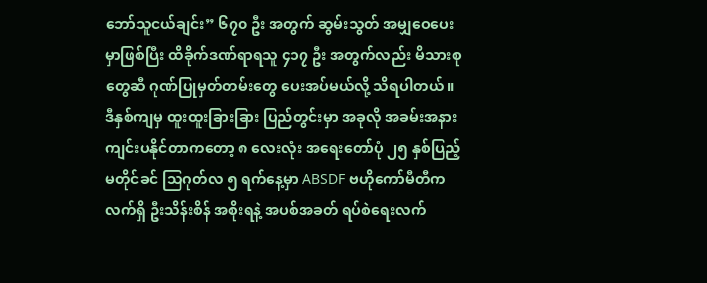ဘော်သူငယ်ချင်း” ၆၇၀ ဦး အတွက် ဆွမ်းသွတ် အမျှဝေပေးမှာဖြစ်ပြီး ထိခိုက်ဒဏ်ရာရသူ ၄၁၇ ဦး အတွက်လည်း မိသားစုတွေဆီ ဂုဏ်ပြုမှတ်တမ်းတွေ ပေးအပ်မယ်လို့ သိရပါတယ်။
ဒီနှစ်ကျမှ ထူးထူးခြားခြား ပြည်တွင်းမှာ အခုလို အခမ်းအနား ကျင်းပနိုင်တာကတော့ ၈ လေးလုံး အရေးတော်ပုံ ၂၅ နှစ်ပြည့် မတိုင်ခင် သြဂုတ်လ ၅ ရက်နေ့မှာ ABSDF ဗဟိုကော်မီတီက လက်ရှိ ဦးသိန်းစိန် အစိုးရနဲ့ အပစ်အခတ် ရပ်စဲရေးလက်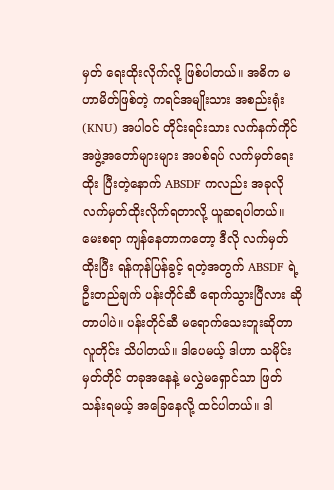မှတ် ရေးထိုးလိုက်လို့ ဖြစ်ပါတယ်။ အဓိက မဟာမိတ်ဖြစ်တဲ့ ကရင်အမျိုးသား အစည်းရုံး (KNU) အပါဝင် တိုင်းရင်းသား လက်နက်ကိုင် အဖွဲ့အတော်များများ အပစ်ရပ် လက်မှတ်ရေးထိုး ပြီးတဲ့နောက် ABSDF ကလည်း အခုလို လက်မှတ်ထိုးလိုက်ရတာလို့ ယူဆရပါတယ်။
မေးစရာ ကျန်နေတာကတော့ ဒီလို လက်မှတ်ထိုးပြီး ရန်ကုန်ပြန်ခွင့် ရတဲ့အတွက် ABSDF ရဲ့ ဦးတည်ချက် ပန်းတိုင်ဆီ ရောက်သွားပြီလား ဆိုတာပါပဲ။ ပန်းတိုင်ဆီ မရောက်သေးဘူးဆိုတာ လူတိုင်း သိပါတယ်။ ဒါပေမယ့် ဒါဟာ သမိုင်းမှတ်တိုင် တခုအနေနဲ့ မလွှဲမရှောင်သာ ဖြတ်သန်းရမယ့် အခြေနေလို့ ထင်ပါတယ်။ ဒါ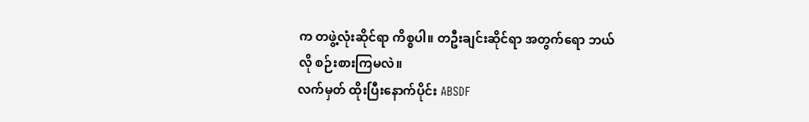က တဖွဲ့လုံးဆိုင်ရာ ကိစ္စပါ။ တဦးချင်းဆိုင်ရာ အတွက်ရော ဘယ်လို စဉ်းစားကြမလဲ။
လက်မှတ် ထိုးပြီးနောက်ပိုင်း ABSDF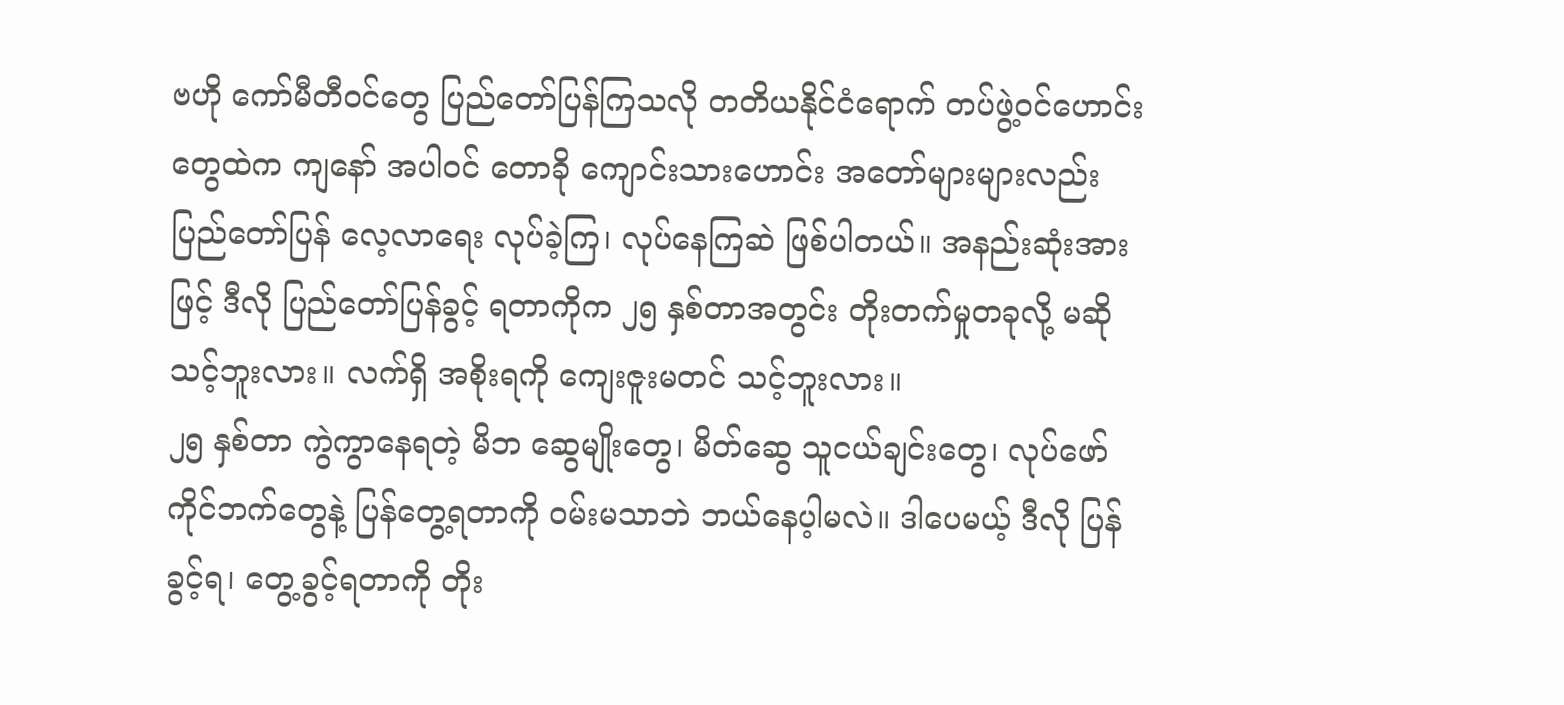ဗဟို ကော်မီတီဝင်တွေ ပြည်တော်ပြန်ကြသလို တတိယနိုင်ငံရောက် တပ်ဖွဲ့ဝင်ဟောင်းတွေထဲက ကျနော် အပါဝင် တောခို ကျောင်းသားဟောင်း အတော်များများလည်း ပြည်တော်ပြန် လေ့လာရေး လုပ်ခဲ့ကြ၊ လုပ်နေကြဆဲ ဖြစ်ပါတယ်။ အနည်းဆုံးအားဖြင့် ဒီလို ပြည်တော်ပြန်ခွင့် ရတာကိုက ၂၅ နှစ်တာအတွင်း တိုးတက်မှုတခုလို့ မဆိုသင့်ဘူးလား။ လက်ရှိ အစိုးရကို ကျေးဇူးမတင် သင့်ဘူးလား။
၂၅ နှစ်တာ ကွဲကွာနေရတဲ့ မိဘ ဆွေမျိုးတွေ၊ မိတ်ဆွေ သူငယ်ချင်းတွေ၊ လုပ်ဖော်ကိုင်ဘက်တွေနဲ့ ပြန်တွေ့ရတာကို ဝမ်းမသာဘဲ ဘယ်နေပ့ါမလဲ။ ဒါပေမယ့် ဒီလို ပြန်ခွင့်ရ၊ တွေ့ခွင့်ရတာကို တိုး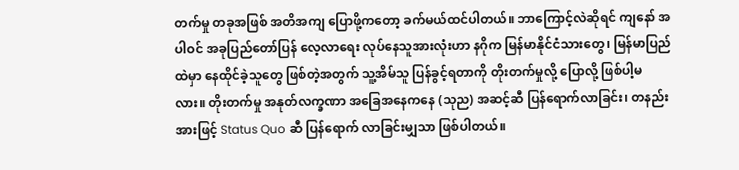တက်မှု တခုအဖြစ် အတိအကျ ပြောဖို့ကတော့ ခက်မယ်ထင်ပါတယ်။ ဘာကြောင့်လဲဆိုရင် ကျနော် အပါဝင် အခုပြည်တော်ပြန် လေ့လာရေး လုပ်နေသူအားလုံးဟာ နဂိုက မြန်မာနိုင်ငံသားတွေ၊ မြန်မာပြည်ထဲမှာ နေထိုင်ခဲ့သူတွေ ဖြစ်တဲ့အတွက် သူ့အိမ်သူ ပြန်ခွင့်ရတာကို တိုးတက်မှုလို့ ပြောလို့ ဖြစ်ပါ့မလား။ တိုးတက်မှု အနုတ်လက္ခဏာ အခြေအနေကနေ (သုည) အဆင့်ဆီ ပြန်ရောက်လာခြင်း၊ တနည်းအားဖြင့် Status Quo ဆီ ပြန်ရောက် လာခြင်းမျှသာ ဖြစ်ပါတယ်။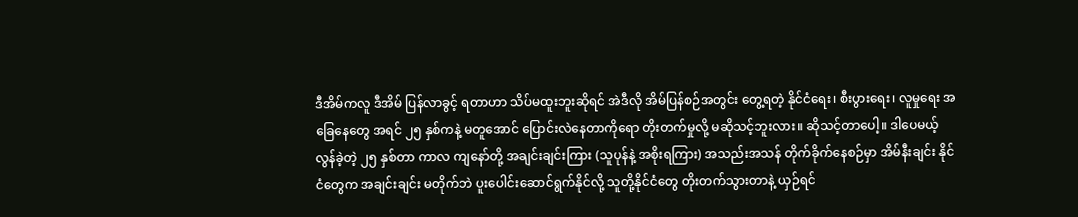ဒီအိမ်ကလူ ဒီအိမ် ပြန်လာခွင့် ရတာဟာ သိပ်မထူးဘူးဆိုရင် အဲဒီလို အိမ်ပြန်စဉ်အတွင်း တွေ့ရတဲ့ နိုင်ငံရေး၊ စီးပွားရေး၊ လူမှုရေး အခြေနေတွေ အရင် ၂၅ နှစ်ကနဲ့ မတူအောင် ပြောင်းလဲနေတာကိုရော တိုးတက်မှုလို့ မဆိုသင့်ဘူးလား။ ဆိုသင့်တာပေါ့။ ဒါပေမယ့် လွန်ခဲ့တဲ့ ၂၅ နှစ်တာ ကာလ ကျနော်တို့ အချင်းချင်းကြား (သူပုန်နဲ့ အစိုးရကြား) အသည်းအသန် တိုက်ခိုက်နေစဉ်မှာ အိမ်နီးချင်း နိုင်ငံတွေက အချင်းချင်း မတိုက်ဘဲ ပူးပေါင်းဆောင်ရွက်နိုင်လို့ သူတို့နိုင်ငံတွေ တိုးတက်သွားတာနဲ့ ယှဉ်ရင်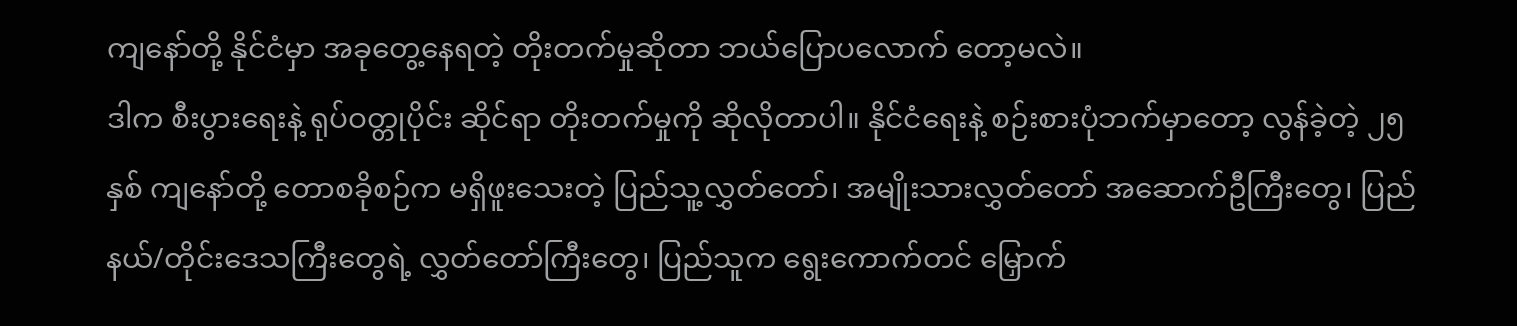ကျနော်တို့ နိုင်ငံမှာ အခုတွေ့နေရတဲ့ တိုးတက်မှုဆိုတာ ဘယ်ပြောပလောက် တော့မလဲ။
ဒါက စီးပွားရေးနဲ့ ရုပ်ဝတ္တုပိုင်း ဆိုင်ရာ တိုးတက်မှုကို ဆိုလိုတာပါ။ နိုင်ငံရေးနဲ့ စဉ်းစားပုံဘက်မှာတော့ လွန်ခဲ့တဲ့ ၂၅ နှစ် ကျနော်တို့ တောစခိုစဉ်က မရှိဖူးသေးတဲ့ ပြည်သူ့လွှတ်တော်၊ အမျိုးသားလွှတ်တော် အဆောက်ဦကြီးတွေ၊ ပြည်နယ်/တိုင်းဒေသကြီးတွေရဲ့ လွှတ်တော်ကြီးတွေ၊ ပြည်သူက ရွေးကောက်တင် မြှောက်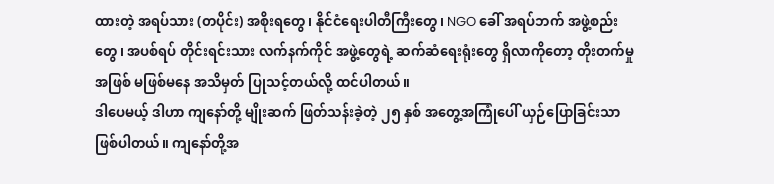ထားတဲ့ အရပ်သား (တပိုင်း) အစိုးရတွေ၊ နိုင်ငံရေးပါတီကြီးတွေ၊ NGO ခေါ် အရပ်ဘက် အဖွဲ့စည်းတွေ၊ အပစ်ရပ် တိုင်းရင်းသား လက်နက်ကိုင် အဖွဲ့တွေရဲ့ ဆက်ဆံရေးရုံးတွေ ရှိလာကိုတော့ တိုးတက်မှုအဖြစ် မဖြစ်မနေ အသိမှတ် ပြုသင့်တယ်လို့ ထင်ပါတယ်။
ဒါပေမယ့် ဒါဟာ ကျနော်တို့ မျိုးဆက် ဖြတ်သန်းခဲ့တဲ့ ၂၅ နှစ် အတွေ့အကြုံပေါ် ယှဉ်ပြောခြင်းသာ ဖြစ်ပါတယ်။ ကျနော်တို့အ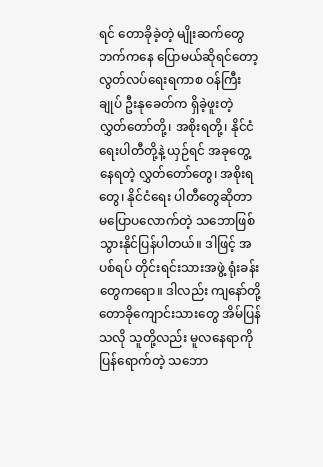ရင် တောခိုခဲ့တဲ့ မျိုးဆက်တွေဘက်ကနေ ပြောမယ်ဆိုရင်တော့ လွတ်လပ်ရေးရကာစ ဝန်ကြီးချုပ် ဦးနုခေတ်က ရှိခဲ့ဖူးတဲ့ လွှတ်တော်တို့၊ အစိုးရတို့၊ နိုင်ငံရေးပါတီတို့နဲ့ ယှဉ်ရင် အခုတွေ့နေရတဲ့ လွှတ်တော်တွေ၊ အစိုးရတွေ၊ နိုင်ငံရေး ပါတီတွေဆိုတာ မပြောပလောက်တဲ့ သဘောဖြစ်သွားနိုင်ပြန်ပါတယ်။ ဒါဖြင့် အပစ်ရပ် တိုင်းရင်းသားအဖွဲ့ ရုံးခန်းတွေကရော။ ဒါလည်း ကျနော်တို့ တောခိုကျောင်းသားတွေ အိမ်ပြန်သလို သူတို့လည်း မူလနေရာကို ပြန်ရောက်တဲ့ သဘော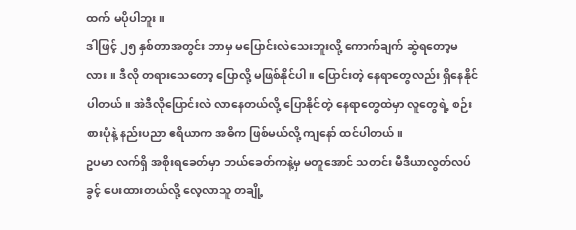ထက် မပိုပါဘူး။
ဒါဖြင့် ၂၅ နှစ်တာအတွင်း ဘာမှ မပြောင်းလဲသေးဘူးလို့ ကောက်ချက် ဆွဲရတော့မလား။ ဒီလို တရားသေတော့ ပြောလို့ မဖြစ်နိုင်ပါ။ ပြောင်းတဲ့ နေရာတွေလည်း ရှိနေနိုင်ပါတယ်။ အဲဒီလိုပြောင်းလဲ လာနေတယ်လို့ ပြောနိုင်တဲ့ နေရာတွေထဲမှာ လူတွေရဲ့ စဉ်းစားပုံနဲ့ နည်းပညာ ဧရိယာက အဓိက ဖြစ်မယ်လို့ ကျနော် ထင်ပါတယ်။
ဥပမာ လက်ရှိ အစိုးရခေတ်မှာ ဘယ်ခေတ်ကနဲ့မှ မတူအောင် သတင်း မီဒီယာလွတ်လပ်ခွင့် ပေးထားတယ်လို့ လေ့လာသူ တချို့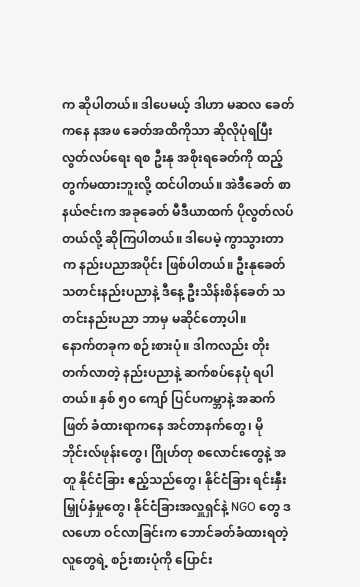က ဆိုပါတယ်။ ဒါပေမယ့် ဒါဟာ မဆလ ခေတ်ကနေ နအဖ ခေတ်အထိကိုသာ ဆိုလိုပုံရပြီး လွတ်လပ်ရေး ရစ ဦးနု အစိုးရခေတ်ကို ထည့်တွက်မထားဘူးလို့ ထင်ပါတယ်။ အဲဒီခေတ် စာနယ်ဇင်းက အခုခေတ် မီဒီယာထက် ပိုလွတ်လပ်တယ်လို့ ဆိုကြပါတယ်။ ဒါပေမဲ့ ကွာသွားတာက နည်းပညာအပိုင်း ဖြစ်ပါတယ်။ ဦးနုခေတ် သတင်းနည်းပညာနဲ့ ဒီနေ့ ဦးသိန်းစိန်ခေတ် သတင်းနည်းပညာ ဘာမှ မဆိုင်တော့ပါ။
နောက်တခုက စဉ်းစားပုံ။ ဒါကလည်း တိုးတက်လာတဲ့ နည်းပညာနဲ့ ဆက်စပ်နေပုံ ရပါတယ်။ နှစ် ၅၀ ကျော် ပြင်ပကမ္ဘာနဲ့ အဆက်ဖြတ် ခံထားရာကနေ အင်တာနက်တွေ၊ မိုဘိုင်းလ်ဖုန်းတွေ၊ ဂြိုဟ်တု စလောင်းတွေနဲ့ အတူ နိုင်ငံခြား ဧည့်သည်တွေ၊ နိုင်ငံခြား ရင်းနှီးမြှုပ်နှံမှုတွေ၊ နိုင်ငံခြားအလှူရှင်နဲ့ NGO တွေ ဒလဟော ဝင်လာခြင်းက ဘောင်ခတ်ခံထားရတဲ့ လူတွေရဲ့ စဉ်းစားပုံကို ပြောင်း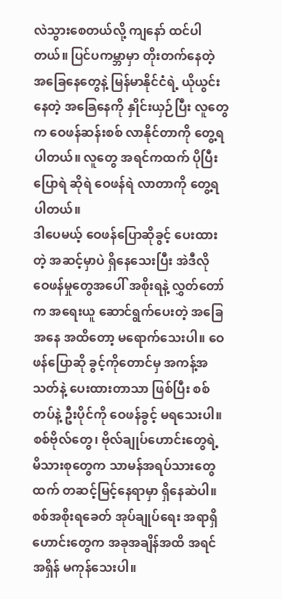လဲသွားစေတယ်လို့ ကျနော် ထင်ပါတယ်။ ပြင်ပကမ္ဘာမှာ တိုးတက်နေတဲ့ အခြေနေတွေနဲ့ မြန်မာနိုင်ငံရဲ့ ယိုယွင်းနေတဲ့ အခြေနေကို နှိုင်းယှဉ်ပြီး လူတွေက ဝေဖန်ဆန်းစစ် လာနိုင်တာကို တွေ့ရပါတယ်။ လူတွေ အရင်ကထက် ပိုပြီး ပြောရဲ ဆိုရဲ ဝေဖန်ရဲ လာတာကို တွေ့ရပါတယ်။
ဒါပေမယ့် ဝေဖန်ပြောဆိုခွင့် ပေးထားတဲ့ အဆင့်မှာပဲ ရှိနေသေးပြီး အဲဒီလို ဝေဖန်မှုတွေအပေါ် အစိုးရနဲ့ လွှတ်တော်က အရေးယူ ဆောင်ရွက်ပေးတဲ့ အခြေအနေ အထိတော့ မရောက်သေးပါ။ ဝေဖန်ပြောဆို ခွင့်ကိုတောင်မှ အကန့်အသတ်နဲ့ ပေးထားတာသာ ဖြစ်ပြီး စစ်တပ်နဲ့ ဦးပိုင်ကို ဝေဖန်ခွင့် မရသေးပါ။ စစ်ဗိုလ်တွေ၊ ဗိုလ်ချုပ်ဟောင်းတွေရဲ့ မိသားစုတွေက သာမန်အရပ်သားတွေထက် တဆင့်မြင့်နေရာမှာ ရှိနေဆဲပါ။ စစ်အစိုးရခေတ် အုပ်ချုပ်ရေး အရာရှိဟောင်းတွေက အခုအချိန်အထိ အရင်အရှိန် မကုန်သေးပါ။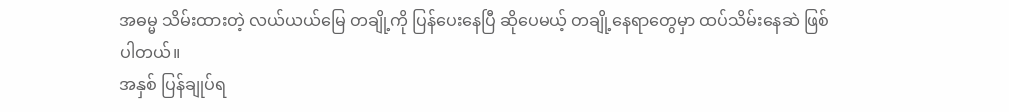အဓမ္မ သိမ်းထားတဲ့ လယ်ယယ်မြေ တချို့ကို ပြန်ပေးနေပြီ ဆိုပေမယ့် တချို့နေရာတွေမှာ ထပ်သိမ်းနေဆဲ ဖြစ်ပါတယ်။
အနှစ် ပြန်ချုပ်ရ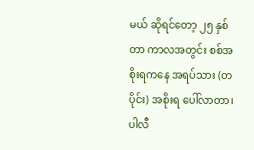မယ် ဆိုရင်တော့ ၂၅ နှစ်တာ ကာလအတွင်း စစ်အစိုးရကနေ အရပ်သား (တပိုင်း) အစိုးရ ပေါ်လာတာ၊ ပါလီ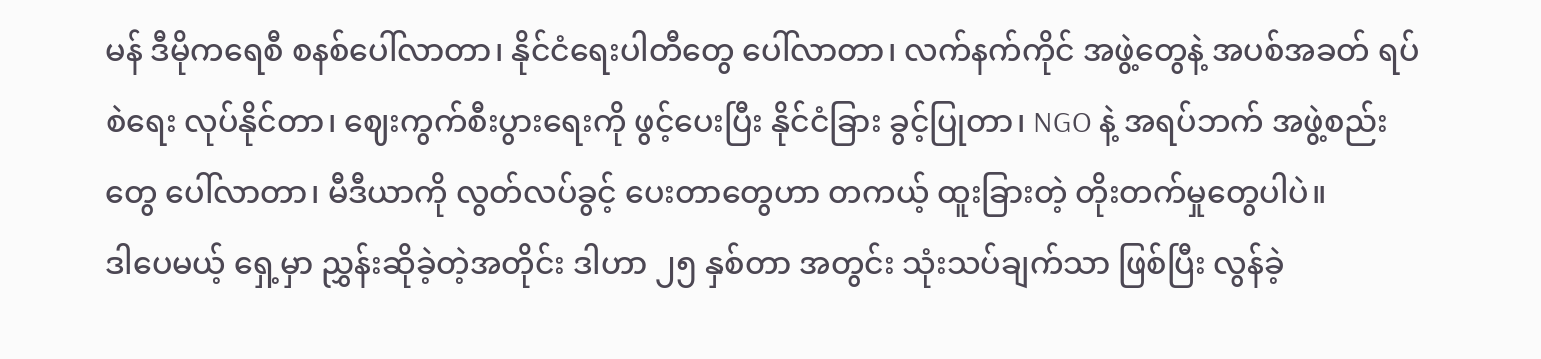မန် ဒီမိုကရေစီ စနစ်ပေါ်လာတာ၊ နိုင်ငံရေးပါတီတွေ ပေါ်လာတာ၊ လက်နက်ကိုင် အဖွဲ့တွေနဲ့ အပစ်အခတ် ရပ်စဲရေး လုပ်နိုင်တာ၊ ဈေးကွက်စီးပွားရေးကို ဖွင့်ပေးပြီး နိုင်ငံခြား ခွင့်ပြုတာ၊ NGO နဲ့ အရပ်ဘက် အဖွဲ့စည်းတွေ ပေါ်လာတာ၊ မီဒီယာကို လွတ်လပ်ခွင့် ပေးတာတွေဟာ တကယ့် ထူးခြားတဲ့ တိုးတက်မှုတွေပါပဲ။
ဒါပေမယ့် ရှေ့မှာ ညွှန်းဆိုခဲ့တဲ့အတိုင်း ဒါဟာ ၂၅ နှစ်တာ အတွင်း သုံးသပ်ချက်သာ ဖြစ်ပြီး လွန်ခဲ့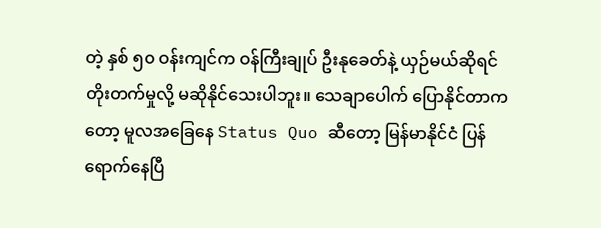တဲ့ နှစ် ၅၀ ဝန်းကျင်က ဝန်ကြီးချုပ် ဦးနုခေတ်နဲ့ ယှဉ်မယ်ဆိုရင် တိုးတက်မှုလို့ မဆိုနိုင်သေးပါဘူး။ သေချာပေါက် ပြောနိုင်တာကတော့ မူလအခြေနေ Status Quo ဆီတော့ မြန်မာနိုင်ငံ ပြန်ရောက်နေပြီ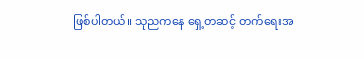ဖြစ်ပါတယ်။ သုညကနေ ရှေ့တဆင့် တက်ရေးအ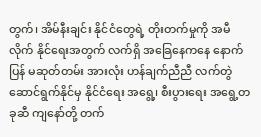တွက်၊ အိမ်နီးချင်း နိုင်ငံတွေရဲ့ တိုးတက်မှုကို အမီလိုက် နိုင်ရေးအတွက် လက်ရှိ အခြေနေကနေ နောက်ပြန် မဆုတ်တမ်း အားလုံး ဟန်ချက်ညီညီ လက်တွဲဆောင်ရွက်နိုင်မှ နိုင်ငံရေး အရွေ့၊ စီးပွားရေး အရွေ့တခုဆီ ကျနော်တို့ တက်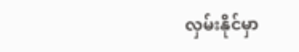လှမ်းနိုင်မှာ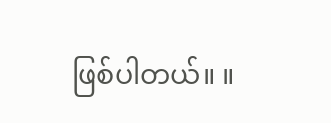ဖြစ်ပါတယ်။ ။